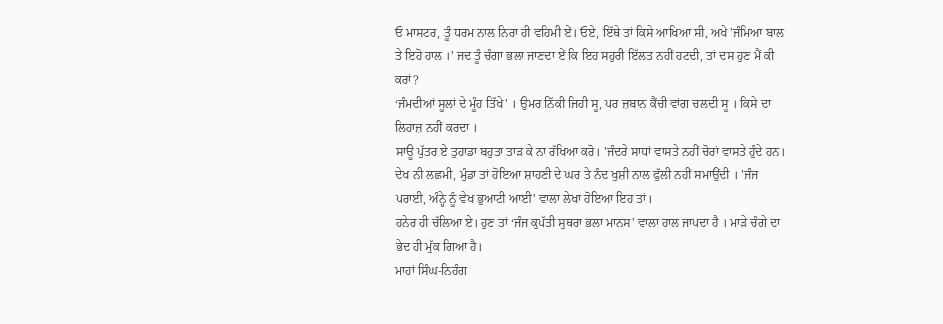ਓ ਮਾਸਟਰ, ਤੂੰ ਧਰਮ ਨਾਲ ਨਿਰਾ ਹੀ ਵਹਿਮੀ ਏਂ। ਓਏ, ਇੱਥੇ ਤਾਂ ਕਿਸੇ ਆਖਿਆ ਸੀ, ਅਖੇ 'ਜੰਮਿਆ ਬਾਲ ਤੇ ਇਹੋ ਹਾਲ ।' ਜਦ ਤੂੰ ਚੰਗਾ ਭਲਾ ਜਾਣਦਾ ਏਂ ਕਿ ਇਹ ਸਹੁਰੀ ਇੱਲਤ ਨਹੀਂ ਹਟਦੀ, ਤਾਂ ਦਸ ਹੁਣ ਮੈਂ ਕੀ ਕਰਾਂ?
‘ਜੰਮਦੀਆਂ ਸੂਲਾਂ ਦੇ ਮੂੰਹ ਤਿੱਖੇ' । ਉਮਰ ਨਿੱਕੀ ਜਿਹੀ ਸੂ, ਪਰ ਜ਼ਬਾਨ ਕੈਂਚੀ ਵਾਂਗ ਚਲਦੀ ਸੂ । ਕਿਸੇ ਦਾ ਲਿਹਾਜ਼ ਨਹੀਂ ਕਰਦਾ ।
ਸਾਊ ਪੁੱਤਰ ਏ ਤੁਹਾਡਾ ਬਹੁਤਾ ਤਾੜ ਕੇ ਨਾ ਰੱਖਿਆ ਕਰੋ। 'ਜੰਦਰੇ ਸਾਧਾਂ ਵਾਸਤੇ ਨਹੀਂ ਚੋਰਾਂ ਵਾਸਤੇ ਹੁੰਦੇ ਹਨ।
ਦੇਖ ਨੀ ਲਛਮੀ, ਮੁੰਡਾ ਤਾਂ ਹੋਇਆ ਸ਼ਾਹਣੀ ਦੇ ਘਰ ਤੇ ਨੰਦ ਖੁਸ਼ੀ ਨਾਲ ਫੁੱਲੀ ਨਹੀਂ ਸਮਾਉਂਦੀ । 'ਜੰਜ ਪਰਾਈ, ਅੰਨ੍ਹੇ ਨੂੰ ਵੇਖ ਭੁਆਟੀ ਆਈ' ਵਾਲਾ ਲੇਖਾ ਹੋਇਆ ਇਹ ਤਾਂ।
ਹਨੇਰ ਹੀ ਚੱਲਿਆ ਏ। ਹੁਣ ਤਾਂ ‘ਜੰਜ ਕੁਪੱਤੀ ਸੁਥਰਾ ਭਲਾ ਮਾਨਸ' ਵਾਲਾ ਹਾਲ ਜਾਪਦਾ ਹੈ । ਮਾੜੇ ਚੰਗੇ ਦਾ ਭੇਦ ਹੀ ਮੁੱਕ ਗਿਆ ਹੈ।
ਮਾਹਾਂ ਸਿੰਘ-ਨਿਹੰਗ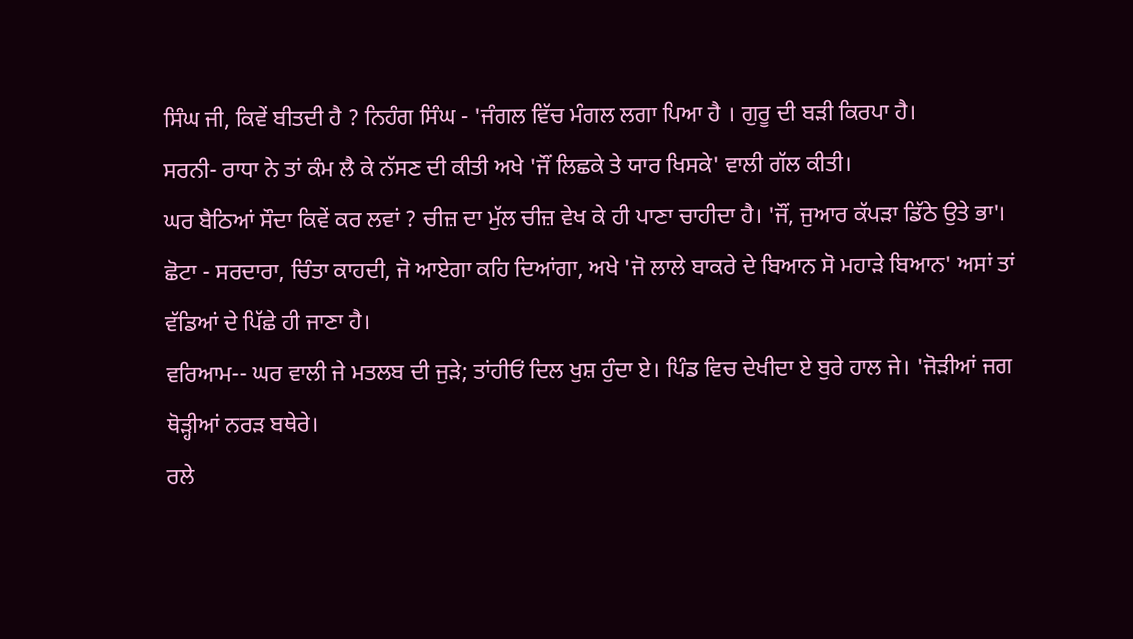ਸਿੰਘ ਜੀ, ਕਿਵੇਂ ਬੀਤਦੀ ਹੈ ? ਨਿਹੰਗ ਸਿੰਘ - 'ਜੰਗਲ ਵਿੱਚ ਮੰਗਲ ਲਗਾ ਪਿਆ ਹੈ । ਗੁਰੂ ਦੀ ਬੜੀ ਕਿਰਪਾ ਹੈ।
ਸਰਨੀ- ਰਾਧਾ ਨੇ ਤਾਂ ਕੰਮ ਲੈ ਕੇ ਨੱਸਣ ਦੀ ਕੀਤੀ ਅਖੇ 'ਜੌਂ ਲਿਛਕੇ ਤੇ ਯਾਰ ਖਿਸਕੇ' ਵਾਲੀ ਗੱਲ ਕੀਤੀ।
ਘਰ ਬੈਠਿਆਂ ਸੌਦਾ ਕਿਵੇਂ ਕਰ ਲਵਾਂ ? ਚੀਜ਼ ਦਾ ਮੁੱਲ ਚੀਜ਼ ਵੇਖ ਕੇ ਹੀ ਪਾਣਾ ਚਾਹੀਦਾ ਹੈ। 'ਜੌਂ, ਜੁਆਰ ਕੱਪੜਾ ਡਿੱਠੇ ਉਤੇ ਭਾ'।
ਛੋਟਾ - ਸਰਦਾਰਾ, ਚਿੰਤਾ ਕਾਹਦੀ, ਜੋ ਆਏਗਾ ਕਹਿ ਦਿਆਂਗਾ, ਅਖੇ 'ਜੋ ਲਾਲੇ ਬਾਕਰੇ ਦੇ ਬਿਆਨ ਸੋ ਮਹਾੜੇ ਬਿਆਨ' ਅਸਾਂ ਤਾਂ ਵੱਡਿਆਂ ਦੇ ਪਿੱਛੇ ਹੀ ਜਾਣਾ ਹੈ।
ਵਰਿਆਮ-- ਘਰ ਵਾਲੀ ਜੇ ਮਤਲਬ ਦੀ ਜੁੜੇ; ਤਾਂਹੀਓਂ ਦਿਲ ਖੁਸ਼ ਹੁੰਦਾ ਏ। ਪਿੰਡ ਵਿਚ ਦੇਖੀਦਾ ਏ ਬੁਰੇ ਹਾਲ ਜੇ। 'ਜੋੜੀਆਂ ਜਗ ਥੋੜ੍ਹੀਆਂ ਨਰੜ ਬਥੇਰੇ।
ਰਲੇ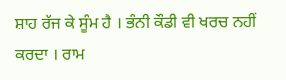ਸ਼ਾਹ ਰੱਜ ਕੇ ਸੂੰਮ ਹੈ । ਭੰਨੀ ਕੌਡੀ ਵੀ ਖਰਚ ਨਹੀਂ ਕਰਦਾ । ਰਾਮ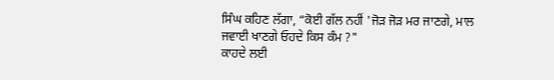ਸਿੰਘ ਕਹਿਣ ਲੱਗਾ, “ਕੋਈ ਗੱਲ ਨਹੀਂ 'ਜੋੜ ਜੋੜ ਮਰ ਜਾਣਗੇ, ਮਾਲ ਜਵਾਈ ਖਾਣਗੇ ਓਹਦੇ ਕਿਸ ਕੰਮ ?"
ਕਾਹਦੇ ਲਈ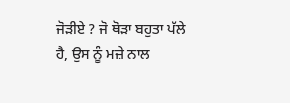ਜੋੜੀਏ ? ਜੋ ਥੋੜਾ ਬਹੁਤਾ ਪੱਲੇ ਹੈ, ਉਸ ਨੂੰ ਮਜ਼ੇ ਨਾਲ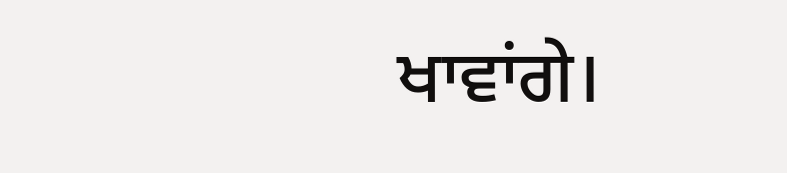ਖਾਵਾਂਗੇ।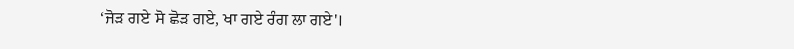‘ਜੋੜ ਗਏ ਸੋ ਛੋੜ ਗਏ, ਖਾ ਗਏ ਰੰਗ ਲਾ ਗਏ'।